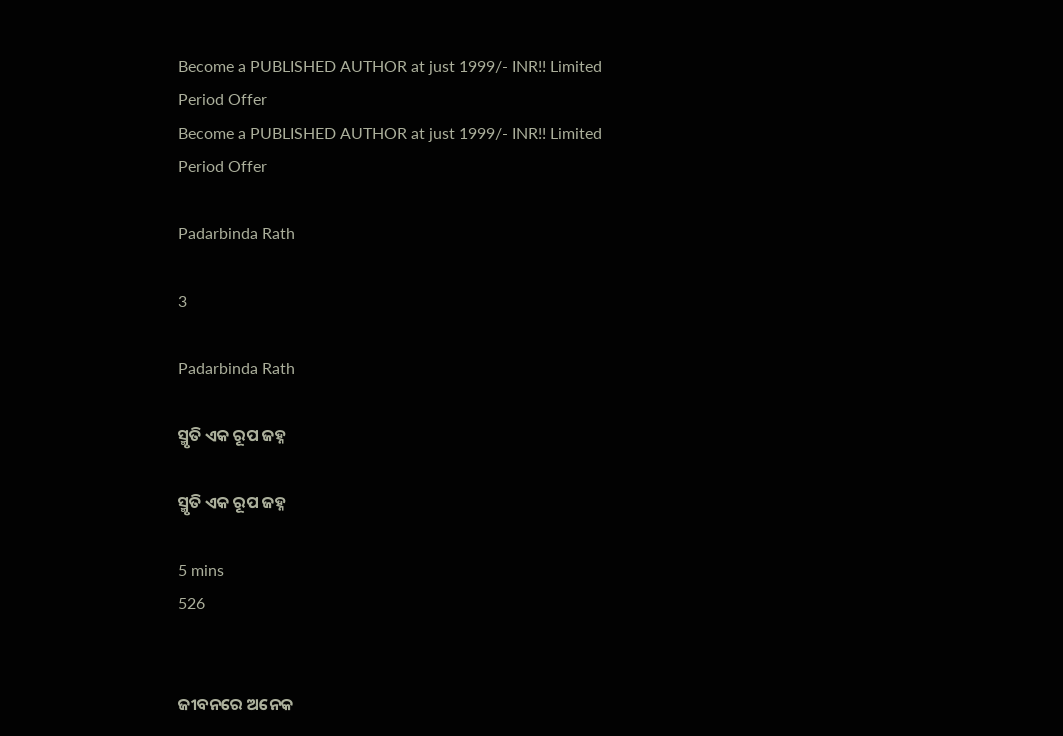Become a PUBLISHED AUTHOR at just 1999/- INR!! Limited Period Offer
Become a PUBLISHED AUTHOR at just 1999/- INR!! Limited Period Offer

Padarbinda Rath

3

Padarbinda Rath

ସ୍ମୃତି ଏକ ରୂପ ଜହ୍ନ

ସ୍ମୃତି ଏକ ରୂପ ଜହ୍ନ

5 mins
526


ଜୀବନରେ ଅନେକ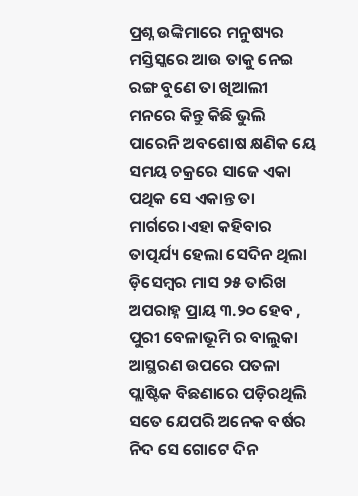ପ୍ରଶ୍ନ ଉଙ୍କିମାରେ ମନୁଷ୍ୟର ମସ୍ତିସ୍କରେ ଆଉ ତାକୁ ନେଇ ରଙ୍ଗ ବୁଣେ ତା ଖିଆଲୀ ମନରେ କିନ୍ତୁ କିଛି ଭୁଲି ପାରେନି ଅବଶୋଷ କ୍ଷଣିକ ୟେ ସମୟ ଚକ୍ରରେ ସାଜେ ଏକା ପଥିକ ସେ ଏକାନ୍ତ ତା ମାର୍ଗରେ।ଏହା କହିବାର ତାତ୍ପର୍ଯ୍ୟ ହେଲା ସେଦିନ ଥିଲା ଡ଼ିସେମ୍ବର ମାସ ୨୫ ତାରିଖ ଅପରାହ୍ନ ପ୍ରାୟ ୩.୨୦ ହେବ , ପୁରୀ ବେଳାଭୂମି ର ବାଲୁକା ଆସ୍ଥରଣ ଉପରେ ପତଳା ପ୍ଲାଷ୍ଟିକ ବିଛଣାରେ ପଡ଼ିରଥିଲି ସତେ ଯେପରି ଅନେକ ବର୍ଷର ନିଦ ସେ ଗୋଟେ ଦିନ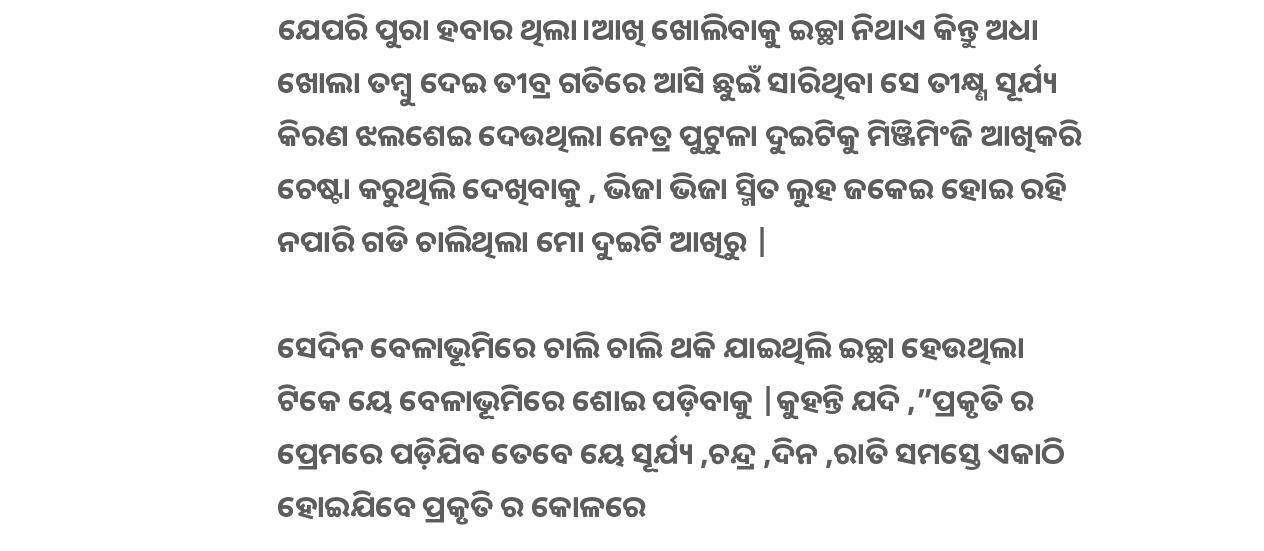ଯେପରି ପୁରା ହବାର ଥିଲା।ଆଖି ଖୋଲିବାକୁ ଇଚ୍ଛା ନିଥାଏ କିନ୍ତୁ ଅଧା ଖୋଲା ତମ୍ବୁ ଦେଇ ତୀବ୍ର ଗତିରେ ଆସି ଛୁଇଁ ସାରିଥିବା ସେ ତୀକ୍ଷ୍ଣ ସୂର୍ଯ୍ୟ କିରଣ ଝଲଶେଇ ଦେଉଥିଲା ନେତ୍ର ପୁଟୁଳା ଦୁଇଟିକୁ ମିଞ୍ଜିମିଂଜି ଆଖିକରି ଚେଷ୍ଟା କରୁଥିଲି ଦେଖିବାକୁ , ଭିଜା ଭିଜା ସ୍ମିତ ଲୁହ ଜକେଇ ହୋଇ ରହି ନପାରି ଗଡି ଚାଲିଥିଲା ମୋ ଦୁଇଟି ଆଖିରୁ |

ସେଦିନ ବେଳାଭୂମିରେ ଚାଲି ଚାଲି ଥକି ଯାଇଥିଲି ଇଚ୍ଛା ହେଉଥିଲା ଟିକେ ୟେ ବେଳାଭୂମିରେ ଶୋଇ ପଡ଼ିବାକୁ |କୁହନ୍ତି ଯଦି ,”ପ୍ରକୃତି ର ପ୍ରେମରେ ପଡ଼ିଯିବ ତେବେ ୟେ ସୂର୍ଯ୍ୟ ,ଚନ୍ଦ୍ର ,ଦିନ ,ରାତି ସମସ୍ତେ ଏକାଠି ହୋଇଯିବେ ପ୍ରକୃତି ର କୋଳରେ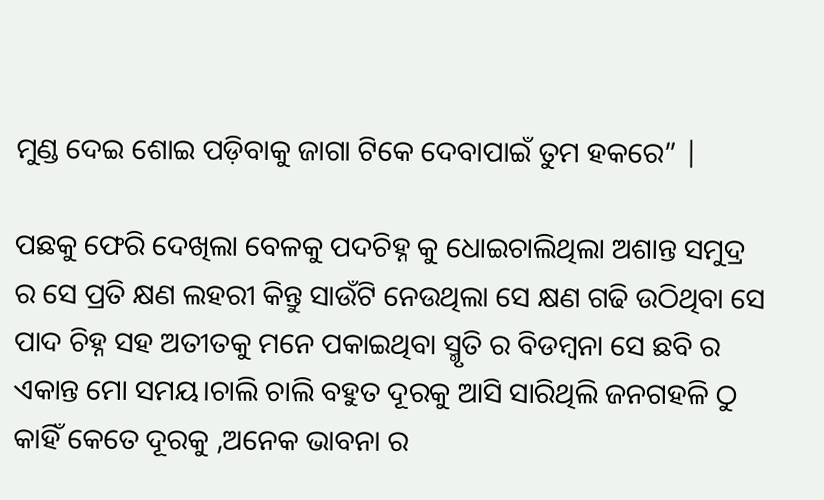ମୁଣ୍ଡ ଦେଇ ଶୋଇ ପଡ଼ିବାକୁ ଜାଗା ଟିକେ ଦେବାପାଇଁ ତୁମ ହକରେ” |

ପଛକୁ ଫେରି ଦେଖିଲା ବେଳକୁ ପଦଚିହ୍ନ କୁ ଧୋଇଚାଲିଥିଲା ଅଶାନ୍ତ ସମୁଦ୍ର ର ସେ ପ୍ରତି କ୍ଷଣ ଲହରୀ କିନ୍ତୁ ସାଉଁଟି ନେଉଥିଲା ସେ କ୍ଷଣ ଗଢି ଉଠିଥିବା ସେ ପାଦ ଚିହ୍ନ ସହ ଅତୀତକୁ ମନେ ପକାଇଥିବା ସ୍ମୃତି ର ବିଡମ୍ବନା ସେ ଛବି ର ଏକାନ୍ତ ମୋ ସମୟ।ଚାଲି ଚାଲି ବହୁତ ଦୂରକୁ ଆସି ସାରିଥିଲି ଜନଗହଳି ଠୁ କାହିଁ କେତେ ଦୂରକୁ ,ଅନେକ ଭାବନା ର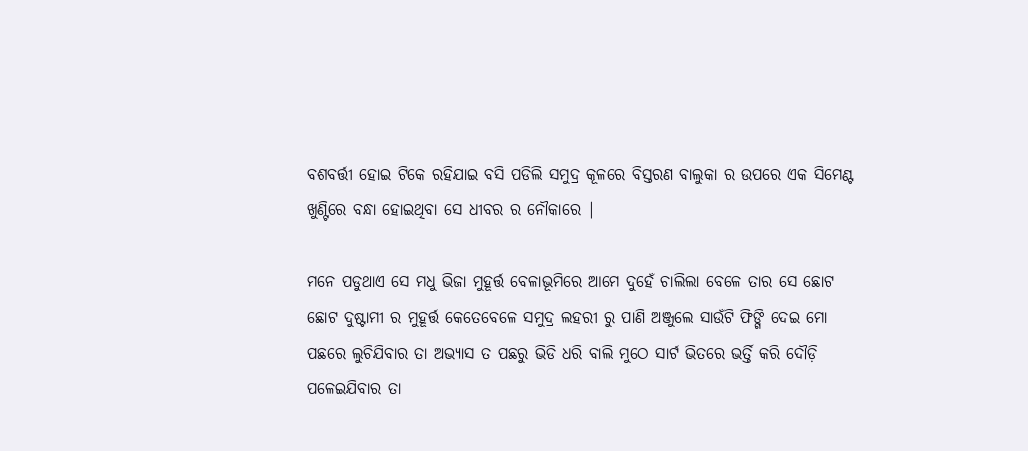ବଶବର୍ତ୍ତୀ ହୋଇ ଟିକେ ରହିଯାଇ ବସି ପଡିଲି ସମୁଦ୍ର କୂଳରେ ବିସ୍ତରଣ ବାଲୁକା ର ଉପରେ ଏକ ସିମେଣ୍ଟ ଖୁଣ୍ଟିରେ ବନ୍ଧା ହୋଇଥିବା ସେ ଧୀବର ର ନୌକାରେ |

ମନେ ପଡୁଥାଏ ସେ ମଧୁ ଭିଜା ମୁହୂର୍ତ୍ତ ବେଳାଭୂମିରେ ଆମେ ଦୁହେଁ ଚାଲିଲା ବେଳେ ତାର ସେ ଛୋଟ ଛୋଟ ଦୁଷ୍ଟାମୀ ର ମୁହୂର୍ତ୍ତ କେତେବେଳେ ସମୁଦ୍ର ଲହରୀ ରୁ ପାଣି ଅଞ୍ଜୁଲେ ସାଉଁଟି ଫିଙ୍ଗି ଦେଇ ମୋ ପଛରେ ଲୁଚିଯିବାର ତା ଅଭ୍ୟାସ ତ ପଛରୁ ଭିଡି ଧରି ବାଲି ମୁଠେ ସାର୍ଟ ଭିତରେ ଭର୍ତ୍ତି କରି ଦୌଡ଼ି ପଳେଇଯିବାର ତା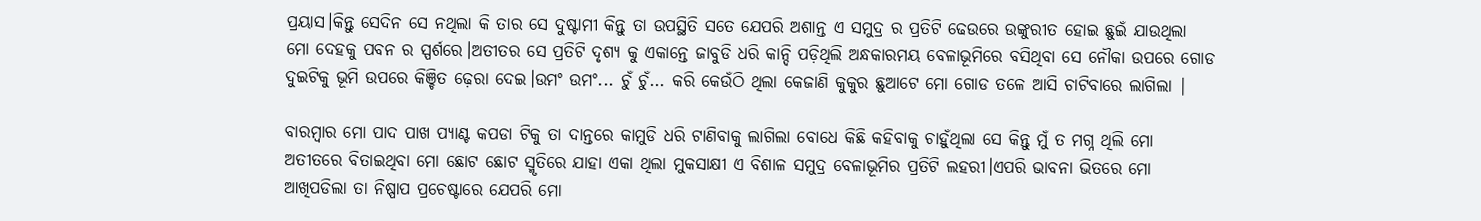ପ୍ରୟାସ।କିନ୍ତୁ ସେଦିନ ସେ ନଥିଲା କି ତାର ସେ ଦୁଷ୍ଟାମୀ କିନ୍ତୁ ତା ଉପସ୍ଥିତି ସତେ ଯେପରି ଅଶାନ୍ତ ଏ ସମୁଦ୍ର ର ପ୍ରତିଟି ଢେଉରେ ଉଙ୍କୁରୀତ ହୋଇ ଛୁଇଁ ଯାଉଥିଲା ମୋ ଦେହକୁ ପବନ ର ସ୍ପର୍ଶରେ।ଅତୀତର ସେ ପ୍ରତିଟି ଦୃଶ୍ୟ କୁ ଏକାନ୍ତେ ଜାବୁଡି ଧରି କାନ୍ଦି ପଡ଼ିଥିଲି ଅନ୍ଧକାରମୟ ବେଳାଭୂମିରେ ବସିଥିବା ସେ ନୌକା ଉପରେ ଗୋଡ ଦୁଇଟିକୁ ଭୂମି ଉପରେ କିଞ୍ଚିତ ଢ଼େରା ଦେଇ।ଉମଂ ଉମଂ... ଚୁଁ ଚୁଁ... କରି କେଉଁଠି ଥିଲା କେଜାଣି କୁକୁର ଛୁଆଟେ ମୋ ଗୋଡ ତଳେ ଆସି ଚାଟିବାରେ ଲାଗିଲା |

ବାରମ୍ବାର ମୋ ପାଦ ପାଖ ପ୍ୟାଣ୍ଟ କପଡା ଟିକୁ ତା ଦାନ୍ତରେ କାମୁଡି ଧରି ଟାଣିବାକୁ ଲାଗିଲା ବୋଧେ କିଛି କହିବାକୁ ଚାହୁଁଥିଲା ସେ କିନ୍ତୁ ମୁଁ ତ ମଗ୍ନ ଥିଲି ମୋ ଅତୀତରେ ବିତାଇଥିବା ମୋ ଛୋଟ ଛୋଟ ସ୍ମୃତିରେ ଯାହା ଏକା ଥିଲା ମୁକସାକ୍ଷୀ ଏ ବିଶାଳ ସମୁଦ୍ର ବେଳାଭୂମିର ପ୍ରତିଟି ଲହରୀ।ଏପରି ଭାବନା ଭିତରେ ମୋ ଆଖିପଡିଲା ତା ନିଷ୍ପାପ ପ୍ରଚେଷ୍ଟାରେ ଯେପରି ମୋ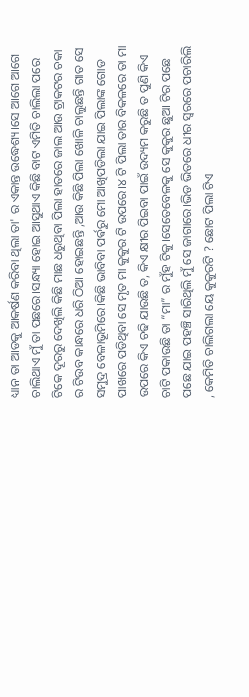ଧ୍ୟାନ ତା ଆଡକୁ ଆକର୍ଷଣ କରିବା ଥିଲା ତା' ର ଏକାନ୍ତ ଉଦ୍ଧେଶ୍ୟ।ସେ ଆଗେ ଆଗେ ଚାଲିଥାଏ ମୁଁ ତା ପଛରେ।ସନ୍ଧ୍ୟା ହୋଇ ଆସୁଥାଏ କିଛି ବାଟ ଏମିତି ଚାଲିଲା ପରେ ଟିକେ ଦୂରରୁ ଦେଖିଲି କିଛି ମାଛ ଧରୁଥିବା ପିଲା ହାତରେ ଜାଲ ଆଉ ଟ୍ରାକଟର ଚକା ର ଟିଉବ କାନ୍ଧରେ ଧରି ଠିଆ ହୋଇଛନ୍ତି ,ଆଉ କିଛି ପିଲା ଖୋଳି ଚାଲୁଛନ୍ତି ଗାତ ସେ ସମୁଦ୍ର ବେଳାଭୂମିରେ।କିଛି ଭାବିବା ପର୍ଵରୁ ମୋ ଆଖିପଡିଲା ଯାଇ ପିଲାଙ୍କ ଗୋଡ ପାଖରେ ପଡିଥିବା ସେ ମୃତ ମା କୁକୁର ଟି ଉପରେ।୪ ଟି ପିଲା ତାର ବିକଳରେ ତା ମା ଉପରେ କିଏ ଚଢି ଯାଉଛି ତ, କିଏ କ୍ଷୀର ପିଇବା ପାଇଁ ଉଦ୍ୟମ କରୁଛି ତ ପୁଣି କିଏ ଚାଟି ପକାଉଛି ତା “ମା” ର ମୁଁହ ଟିକୁ।ସେତେବେଳକୁ ସେ କୁକୁର ଛୁଆ ଟିର ପଛେ ପଛେ ଯାଇ ପହଞ୍ଚି ସାରିଥିଲି ମୁଁ ସେ ଜାଗାରେ।ଭିଡ ଭିତରେ ଧୀର ସ୍ୱରରେ ପଚାରିଲି , କେମିତି ଚାଲିଗଲା ୟେ କୁକୁରଟି ? ଛୋଟ ପିଲା ଟିଏ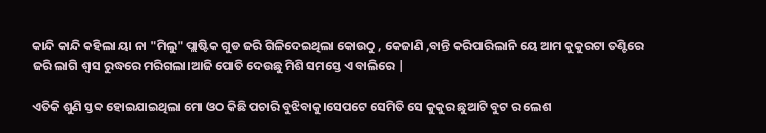କାନ୍ଦି କାନ୍ଦି କହିଲା ୟା ନା "ମିଲୁ" ପ୍ଲାଷ୍ଟିକ ଗୁଡ ଜରି ଗିଳିଦେଇଥିଲା କୋଉଠୁ , କେଜାଣି ,ବାନ୍ତି କରିପାରିଲାନି ୟେ ଆମ କୁକୁରଟା ତଣ୍ଟିରେ ଜରି ଲାଗି ଶ୍ୱାସ ରୁଦ୍ଧରେ ମରିଗଲା।ଆଜି ପୋତି ଦେଉଛୁ ମିଶି ସମସ୍ତେ ଏ ବାଲିରେ |

ଏତିକି ଶୁଣି ସ୍ତବ୍ଦ ହୋଇଯାଇଥିଲା ମୋ ଓଠ କିଛି ପଚାରି ବୁଝିବାକୁ।ସେପଟେ ସେମିତି ସେ କୁକୁର ଛୁଆଟି ବୁଟ ର ଲେଶ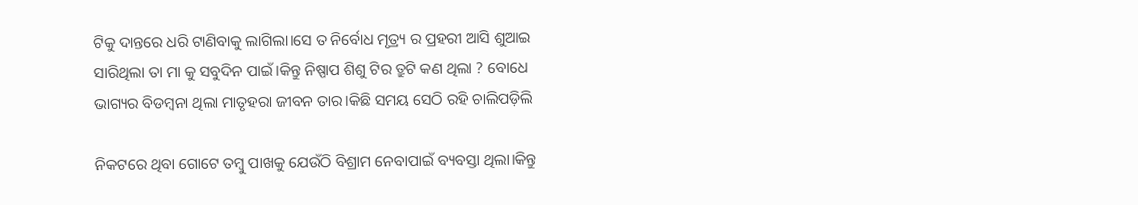ଟିକୁ ଦାନ୍ତରେ ଧରି ଟାଣିବାକୁ ଲାଗିଲା।ସେ ତ ନିର୍ବୋଧ ମୃତ୍ର୍ୟ ର ପ୍ରହରୀ ଆସି ଶୁଆଇ ସାରିଥିଲା ତା ମା କୁ ସବୁଦିନ ପାଇଁ।କିନ୍ତୁ ନିଷ୍ପାପ ଶିଶୁ ଟିର ତ୍ରୁଟି କଣ ଥିଲା ? ବୋଧେ ଭାଗ୍ୟର ବିଡମ୍ବନା ଥିଲା ମାତୃହରା ଜୀବନ ତାର।କିଛି ସମୟ ସେଠି ରହି ଚାଲିପଡ଼ିଲି

ନିକଟରେ ଥିବା ଗୋଟେ ତମ୍ବୁ ପାଖକୁ ଯେଉଁଠି ବିଶ୍ରାମ ନେବାପାଇଁ ବ୍ୟବସ୍ତା ଥିଲା।କିନ୍ତୁ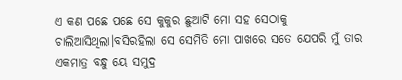ଏ କଣ ପଛେ ପଛେ ସେ କୁକୁର ଛୁଆଟି ମୋ ସହ ସେଠାକୁ ଚାଲିଆସିଥିଲା।ବସିରହିଲା ସେ ସେମିତି ମୋ ପାଖରେ ସତେ ଯେପରି ମୁଁ ତାର ଏକମାତ୍ର ବନ୍ଧୁ ୟେ ସମୁଦ୍ର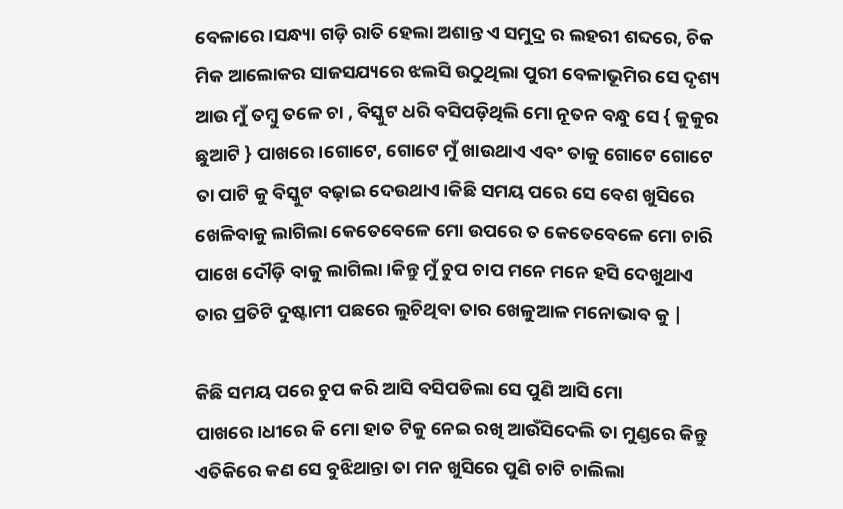ବେଳାରେ।ସନ୍ଧ୍ୟା ଗଡ଼ି ରାତି ହେଲା ଅଶାନ୍ତ ଏ ସମୁଦ୍ର ର ଲହରୀ ଶବ୍ଦରେ, ଚିକ ମିକ ଆଲୋକର ସାଜସଯ୍ୟରେ ଝଲସି ଉଠୁଥିଲା ପୁରୀ ବେଳାଭୂମିର ସେ ଦୃଶ୍ୟ ଆଉ ମୁଁ ତମ୍ବୁ ତଳେ ଚା , ବିସ୍କୁଟ ଧରି ବସିପଡ଼ିଥିଲି ମୋ ନୂତନ ବନ୍ଧୁ ସେ { କୁକୁର ଛୁଆଟି } ପାଖରେ।ଗୋଟେ, ଗୋଟେ ମୁଁ ଖାଉଥାଏ ଏବଂ ତାକୁ ଗୋଟେ ଗୋଟେ ତା ପାଟି କୁ ବିସ୍କୁଟ ବଢ଼ାଇ ଦେଉଥାଏ।କିଛି ସମୟ ପରେ ସେ ବେଶ ଖୁସିରେ ଖେଳିବାକୁ ଲାଗିଲା କେତେବେଳେ ମୋ ଉପରେ ତ କେତେବେଳେ ମୋ ଚାରି ପାଖେ ଦୌଡ଼ି ବାକୁ ଲାଗିଲା।କିନ୍ତୁ ମୁଁ ଚୁପ ଚାପ ମନେ ମନେ ହସି ଦେଖୁଥାଏ ତାର ପ୍ରତିଟି ଦୁଷ୍ଟାମୀ ପଛରେ ଲୁଚିଥିବା ତାର ଖେଳୁଆଳ ମନୋଭାବ କୁ |

କିଛି ସମୟ ପରେ ଚୁପ କରି ଆସି ବସିପଡିଲା ସେ ପୁଣି ଆସି ମୋ ପାଖରେ।ଧୀରେ କି ମୋ ହାତ ଟିକୁ ନେଇ ରଖି ଆଉଁସିଦେଲି ତା ମୁଣ୍ଡରେ କିନ୍ତୁ ଏତିକିରେ କଣ ସେ ବୁଝିଥାନ୍ତା ତା ମନ ଖୁସିରେ ପୁଣି ଚାଟି ଚାଲିଲା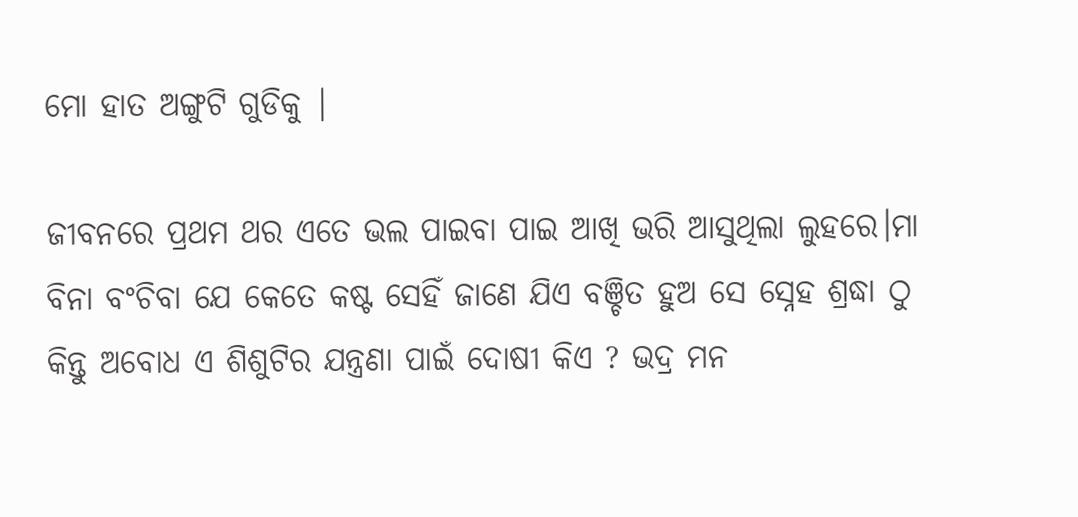ମୋ ହାତ ଅଙ୍ଗୁଟି ଗୁଡିକୁ |

ଜୀବନରେ ପ୍ରଥମ ଥର ଏତେ ଭଲ ପାଇବା ପାଇ ଆଖି ଭରି ଆସୁଥିଲା ଲୁହରେ।ମା ବିନା ବଂଚିବା ଯେ କେତେ କଷ୍ଟ ସେହିଁ ଜାଣେ ଯିଏ ବଞ୍ଚିତ ହୁଅ ସେ ସ୍ନେହ ଶ୍ରଦ୍ଧା ଠୁ କିନ୍ତୁ ଅବୋଧ ଏ ଶିଶୁଟିର ଯନ୍ତ୍ରଣା ପାଇଁ ଦୋଷୀ କିଏ ? ଭଦ୍ର ମନ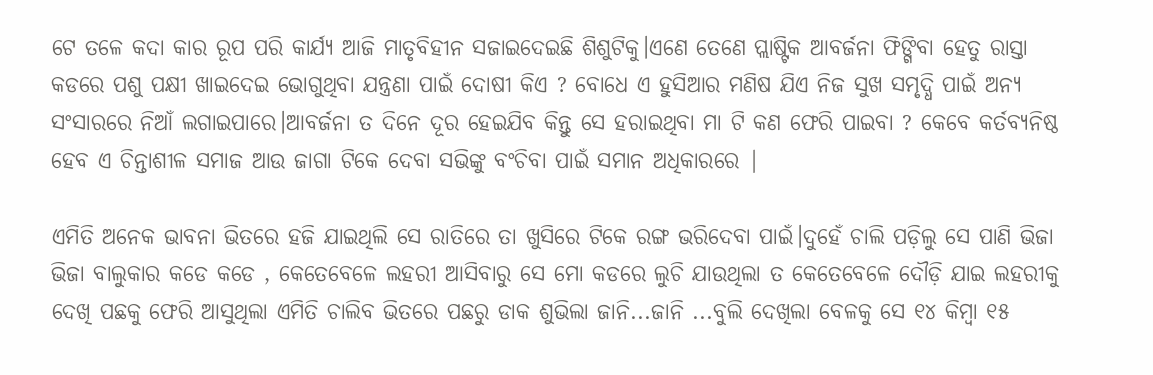ଟେ ତଳେ କଦା କାର ରୂପ ପରି କାର୍ଯ୍ୟ ଆଜି ମାତୃବିହୀନ ସଜାଇଦେଇଛି ଶିଶୁଟିକୁ।ଏଣେ ତେଣେ ପ୍ଲାଷ୍ଟିକ ଆବର୍ଜନା ଫିଙ୍ଗିବା ହେତୁ ରାସ୍ତା କଡରେ ପଶୁ ପକ୍ଷୀ ଖାଇଦେଇ ଭୋଗୁଥିବା ଯନ୍ତ୍ରଣା ପାଇଁ ଦୋଷୀ କିଏ ? ବୋଧେ ଏ ହୁସିଆର ମଣିଷ ଯିଏ ନିଜ ସୁଖ ସମୃଦ୍ଧି ପାଇଁ ଅନ୍ୟ ସଂସାରରେ ନିଆଁ ଲଗାଇପାରେ।ଆବର୍ଜନା ତ ଦିନେ ଦୂର ହେଇଯିବ କିନ୍ତୁ ସେ ହରାଇଥିବା ମା ଟି କଣ ଫେରି ପାଇବା ? କେବେ କର୍ତବ୍ୟନିଷ୍ଠ ହେବ ଏ ଚିନ୍ତାଶୀଳ ସମାଜ ଆଉ ଜାଗା ଟିକେ ଦେବା ସଭିଙ୍କୁ ବଂଚିବା ପାଇଁ ସମାନ ଅଧିକାରରେ |

ଏମିତି ଅନେକ ଭାବନା ଭିତରେ ହଜି ଯାଇଥିଲି ସେ ରାତିରେ ତା ଖୁସିରେ ଟିକେ ରଙ୍ଗ ଭରିଦେବା ପାଇଁ।ଦୁହେଁ ଚାଲି ପଡ଼ିଲୁ ସେ ପାଣି ଭିଜା ଭିଜା ବାଲୁକାର କଡେ କଡେ , କେତେବେଳେ ଲହରୀ ଆସିବାରୁ ସେ ମୋ କଡରେ ଲୁଚି ଯାଉଥିଲା ତ କେତେବେଳେ ଦୌଡ଼ି ଯାଇ ଲହରୀକୁ ଦେଖି ପଛକୁ ଫେରି ଆସୁଥିଲା ଏମିତି ଚାଲିବ ଭିତରେ ପଛରୁ ଡାକ ଶୁଭିଲା ଜାନି...ଜାନି ...ବୁଲି ଦେଖିଲା ବେଳକୁ ସେ ୧୪ କିମ୍ବା ୧୫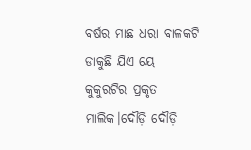ବର୍ଷର ମାଛ ଧରା ବାଳକଟି ଡାକୁଛି ଯିଏ ୟେ କୁକୁରଟିର ପ୍ରକୃତ ମାଲିକ।ଦୌଡ଼ି ଦୌଡ଼ି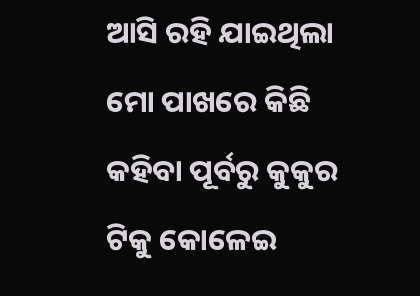ଆସି ରହି ଯାଇଥିଲା ମୋ ପାଖରେ କିଛି କହିବା ପୂର୍ବରୁ କୁକୁର ଟିକୁ କୋଳେଇ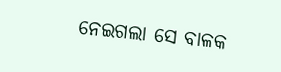ନେଇଗଲା ସେ ବାଳକ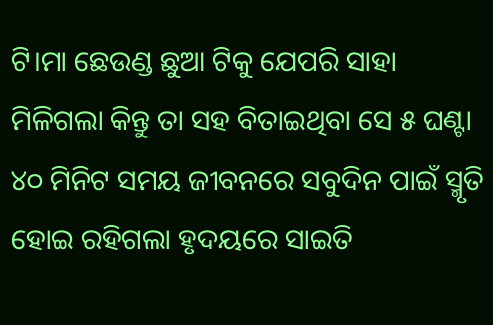ଟି।ମା ଛେଉଣ୍ଡ ଛୁଆ ଟିକୁ ଯେପରି ସାହା ମିଳିଗଲା କିନ୍ତୁ ତା ସହ ବିତାଇଥିବା ସେ ୫ ଘଣ୍ଟା ୪୦ ମିନିଟ ସମୟ ଜୀବନରେ ସବୁଦିନ ପାଇଁ ସ୍ମୃତି ହୋଇ ରହିଗଲା ହୃଦୟରେ ସାଇତି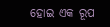ହୋଇ ଏକ ରୂପ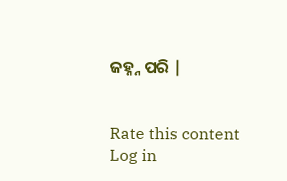ଜହ୍ନ୍ନ ପରି |


Rate this content
Log in